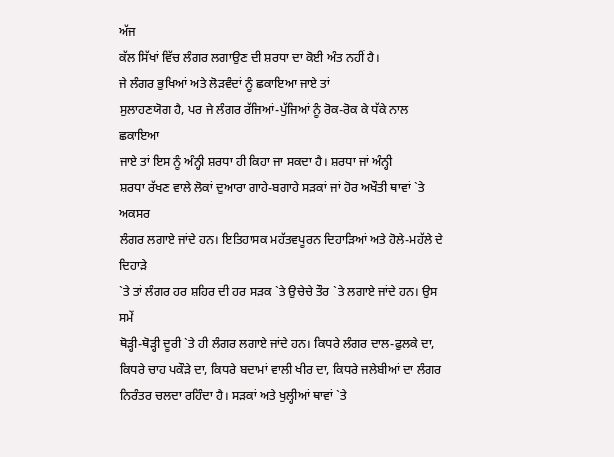ਅੱਜ
ਕੱਲ ਸਿੱਖਾਂ ਵਿੱਚ ਲੰਗਰ ਲਗਾਉਣ ਦੀ ਸ਼ਰਧਾ ਦਾ ਕੋਈ ਅੰਤ ਨਹੀਂ ਹੈ।
ਜੇ ਲੰਗਰ ਭੁਖਿਆਂ ਅਤੇ ਲੋੜਵੰਦਾਂ ਨੂੰ ਛਕਾਇਆ ਜਾਏ ਤਾਂ
ਸੁਲਾਹਣਯੋਗ ਹੈ, ਪਰ ਜੇ ਲੰਗਰ ਰੱਜਿਆਂ-ਪੁੱਜਿਆਂ ਨੂੰ ਰੋਕ-ਰੋਕ ਕੇ ਧੱਕੇ ਨਾਲ ਛਕਾਇਆ
ਜਾਏ ਤਾਂ ਇਸ ਨੂੰ ਅੰਨ੍ਹੀ ਸ਼ਰਧਾ ਹੀ ਕਿਹਾ ਜਾ ਸਕਦਾ ਹੈ। ਸ਼ਰਧਾ ਜਾਂ ਅੰਨ੍ਹੀ
ਸ਼ਰਧਾ ਰੱਖਣ ਵਾਲੇ ਲੋਕਾਂ ਦੁਆਰਾ ਗਾਹੇ-ਬਗਾਹੇ ਸੜਕਾਂ ਜਾਂ ਹੋਰ ਅਖੌਤੀ ਥਾਵਾਂ `ਤੇ ਅਕਸਰ
ਲੰਗਰ ਲਗਾਏ ਜਾਂਦੇ ਹਨ। ਇਤਿਹਾਸਕ ਮਹੱਤਵਪੂਰਨ ਦਿਹਾੜਿਆਂ ਅਤੇ ਹੋਲੇ-ਮਹੱਲੇ ਦੇ ਦਿਹਾੜੇ
`ਤੇ ਤਾਂ ਲੰਗਰ ਹਰ ਸ਼ਹਿਰ ਦੀ ਹਰ ਸੜਕ `ਤੇ ਉਚੇਚੇ ਤੌਰ `ਤੇ ਲਗਾਏ ਜਾਂਦੇ ਹਨ। ਉਸ ਸਮੇਂ
ਥੋੜ੍ਹੀ-ਥੋੜ੍ਹੀ ਦੂਰੀ `ਤੇ ਹੀ ਲੰਗਰ ਲਗਾਏ ਜਾਂਦੇ ਹਨ। ਕਿਧਰੇ ਲੰਗਰ ਦਾਲ-ਫੁਲਕੇ ਦਾ,
ਕਿਧਰੇ ਚਾਹ ਪਕੌੜੇ ਦਾ, ਕਿਧਰੇ ਬਦਾਮਾਂ ਵਾਲੀ ਖੀਰ ਦਾ, ਕਿਧਰੇ ਜਲੇਬੀਆਂ ਦਾ ਲੰਗਰ
ਨਿਰੰਤਰ ਚਲਦਾ ਰਹਿੰਦਾ ਹੈ। ਸੜਕਾਂ ਅਤੇ ਖੁਲ੍ਹੀਆਂ ਥਾਵਾਂ `ਤੇ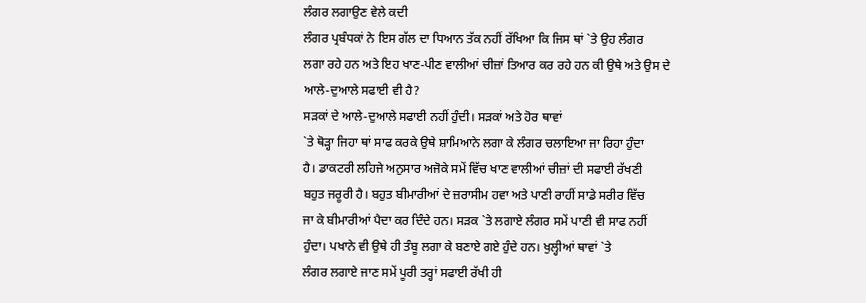ਲੰਗਰ ਲਗਾਉਣ ਵੇਲੇ ਕਦੀ
ਲੰਗਰ ਪ੍ਰਬੰਧਕਾਂ ਨੇ ਇਸ ਗੱਲ ਦਾ ਧਿਆਨ ਤੱਕ ਨਹੀਂ ਰੱਖਿਆ ਕਿ ਜਿਸ ਥਾਂ `ਤੇ ਉਹ ਲੰਗਰ
ਲਗਾ ਰਹੇ ਹਨ ਅਤੇ ਇਹ ਖਾਣ-ਪੀਣ ਵਾਲੀਆਂ ਚੀਜ਼ਾਂ ਤਿਆਰ ਕਰ ਰਹੇ ਹਨ ਕੀ ਉਥੇ ਅਤੇ ਉਸ ਦੇ
ਆਲੇ-ਦੁਆਲੇ ਸਫਾਈ ਵੀ ਹੈ?
ਸੜਕਾਂ ਦੇ ਆਲੇ-ਦੁਆਲੇ ਸਫਾਈ ਨਹੀਂ ਹੁੰਦੀ। ਸੜਕਾਂ ਅਤੇ ਹੋਰ ਥਾਵਾਂ
`ਤੇ ਥੋੜ੍ਹਾ ਜਿਹਾ ਥਾਂ ਸਾਫ ਕਰਕੇ ਉਥੇ ਸ਼ਾਮਿਆਨੇ ਲਗਾ ਕੇ ਲੰਗਰ ਚਲਾਇਆ ਜਾ ਰਿਹਾ ਹੁੰਦਾ
ਹੈ। ਡਾਕਟਰੀ ਲਹਿਜੇ ਅਨੁਸਾਰ ਅਜੋਕੇ ਸਮੇਂ ਵਿੱਚ ਖਾਣ ਵਾਲੀਆਂ ਚੀਜ਼ਾਂ ਦੀ ਸਫਾਈ ਰੱਖਣੀ
ਬਹੁਤ ਜਰੂਰੀ ਹੈ। ਬਹੁਤ ਬੀਮਾਰੀਆਂ ਦੇ ਜ਼ਰਾਸੀਮ ਹਵਾ ਅਤੇ ਪਾਣੀ ਰਾਹੀਂ ਸਾਡੇ ਸਰੀਰ ਵਿੱਚ
ਜਾ ਕੇ ਬੀਮਾਰੀਆਂ ਪੈਦਾ ਕਰ ਦਿੰਦੇ ਹਨ। ਸੜਕ `ਤੇ ਲਗਾਏ ਲੰਗਰ ਸਮੇਂ ਪਾਣੀ ਵੀ ਸਾਫ ਨਹੀਂ
ਹੁੰਦਾ। ਪਖਾਨੇ ਵੀ ਉਥੇ ਹੀ ਤੰਬੂ ਲਗਾ ਕੇ ਬਣਾਏ ਗਏ ਹੁੰਦੇ ਹਨ। ਖੁਲ੍ਹੀਆਂ ਥਾਵਾਂ `ਤੇ
ਲੰਗਰ ਲਗਾਏ ਜਾਣ ਸਮੇਂ ਪੂਰੀ ਤਰ੍ਹਾਂ ਸਫਾਈ ਰੱਖੀ ਹੀ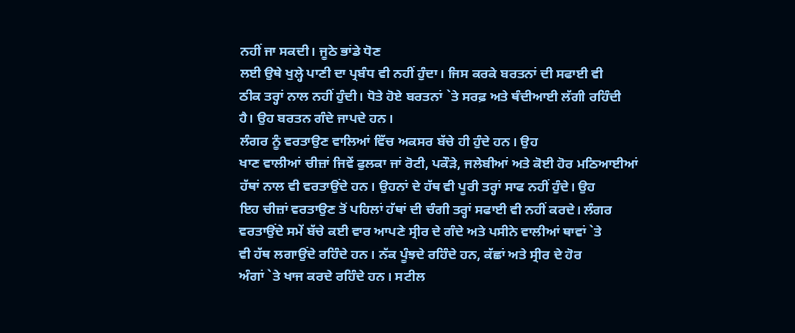ਨਹੀਂ ਜਾ ਸਕਦੀ। ਜੂਠੇ ਭਾਂਡੇ ਧੋਣ
ਲਈ ਉਥੇ ਖੁਲ੍ਹੇ ਪਾਣੀ ਦਾ ਪ੍ਰਬੰਧ ਵੀ ਨਹੀਂ ਹੁੰਦਾ। ਜਿਸ ਕਰਕੇ ਬਰਤਨਾਂ ਦੀ ਸਫਾਈ ਵੀ
ਠੀਕ ਤਰ੍ਹਾਂ ਨਾਲ ਨਹੀਂ ਹੁੰਦੀ। ਧੋਤੇ ਹੋਏ ਬਰਤਨਾਂ `ਤੇ ਸਰਫ਼ ਅਤੇ ਥੰਦੀਆਈ ਲੱਗੀ ਰਹਿੰਦੀ
ਹੈ। ਉਹ ਬਰਤਨ ਗੰਦੇ ਜਾਪਦੇ ਹਨ।
ਲੰਗਰ ਨੂੰ ਵਰਤਾਉਣ ਵਾਲਿਆਂ ਵਿੱਚ ਅਕਸਰ ਬੱਚੇ ਹੀ ਹੁੰਦੇ ਹਨ। ਉਹ
ਖਾਣ ਵਾਲੀਆਂ ਚੀਜ਼ਾਂ ਜਿਵੇਂ ਫੁਲਕਾ ਜਾਂ ਰੋਟੀ, ਪਕੌੜੇ, ਜਲੇਬੀਆਂ ਅਤੇ ਕੋਈ ਹੋਰ ਮਠਿਆਈਆਂ
ਹੱਥਾਂ ਨਾਲ ਵੀ ਵਰਤਾਉਂਦੇ ਹਨ। ਉਹਨਾਂ ਦੇ ਹੱਥ ਵੀ ਪੂਰੀ ਤਰ੍ਹਾਂ ਸਾਫ ਨਹੀਂ ਹੁੰਦੇ। ਉਹ
ਇਹ ਚੀਜ਼ਾਂ ਵਰਤਾਉਣ ਤੋਂ ਪਹਿਲਾਂ ਹੱਥਾਂ ਦੀ ਚੰਗੀ ਤਰ੍ਹਾਂ ਸਫਾਈ ਵੀ ਨਹੀਂ ਕਰਦੇ। ਲੰਗਰ
ਵਰਤਾਉਂਦੇ ਸਮੇਂ ਬੱਚੇ ਕਈ ਵਾਰ ਆਪਣੇ ਸ੍ਰੀਰ ਦੇ ਗੰਦੇ ਅਤੇ ਪਸੀਨੇ ਵਾਲੀਆਂ ਥਾਵਾਂ `ਤੇ
ਵੀ ਹੱਥ ਲਗਾਉਂਦੇ ਰਹਿੰਦੇ ਹਨ। ਨੱਕ ਪੂੰਝਦੇ ਰਹਿੰਦੇ ਹਨ, ਕੱਛਾਂ ਅਤੇ ਸ੍ਰੀਰ ਦੇ ਹੋਰ
ਅੰਗਾਂ `ਤੇ ਖਾਜ ਕਰਦੇ ਰਹਿੰਦੇ ਹਨ। ਸਟੀਲ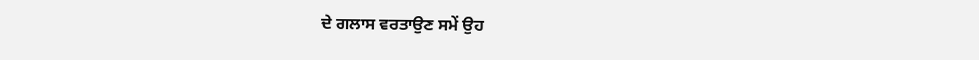ਦੇ ਗਲਾਸ ਵਰਤਾਉਣ ਸਮੇਂ ਉਹ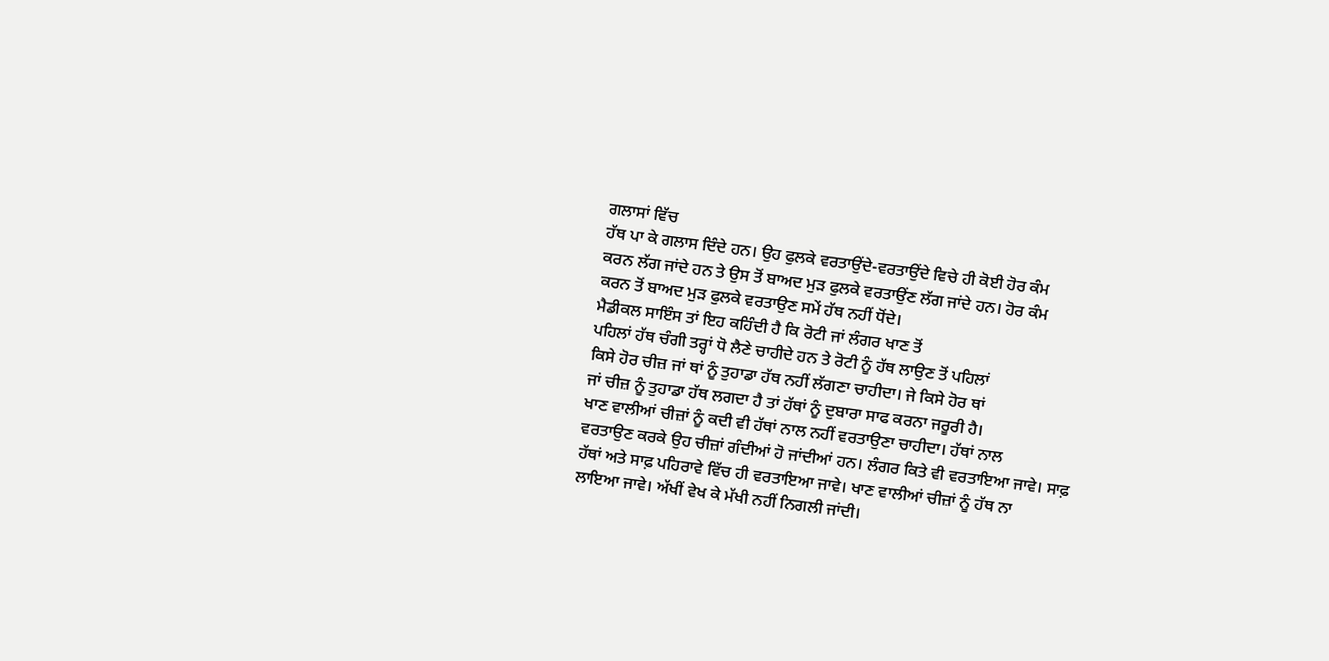ਗਲਾਸਾਂ ਵਿੱਚ
ਹੱਥ ਪਾ ਕੇ ਗਲਾਸ ਦਿੰਦੇ ਹਨ। ਉਹ ਫੁਲਕੇ ਵਰਤਾਉਂਦੇ-ਵਰਤਾਉਂਦੇ ਵਿਚੇ ਹੀ ਕੋਈ ਹੋਰ ਕੰਮ
ਕਰਨ ਲੱਗ ਜਾਂਦੇ ਹਨ ਤੇ ਉਸ ਤੋਂ ਬਾਅਦ ਮੁੜ ਫੁਲਕੇ ਵਰਤਾਉਂਣ ਲੱਗ ਜਾਂਦੇ ਹਨ। ਹੋਰ ਕੰਮ
ਕਰਨ ਤੋਂ ਬਾਅਦ ਮੁੜ ਫੁਲਕੇ ਵਰਤਾਉਣ ਸਮੇਂ ਹੱਥ ਨਹੀਂ ਧੋਂਦੇ।
ਮੈਡੀਕਲ ਸਾਇੰਸ ਤਾਂ ਇਹ ਕਹਿੰਦੀ ਹੈ ਕਿ ਰੋਟੀ ਜਾਂ ਲੰਗਰ ਖਾਣ ਤੋਂ
ਪਹਿਲਾਂ ਹੱਥ ਚੰਗੀ ਤਰ੍ਹਾਂ ਧੋ ਲੈਣੇ ਚਾਹੀਦੇ ਹਨ ਤੇ ਰੋਟੀ ਨੂੰ ਹੱਥ ਲਾਉਣ ਤੋਂ ਪਹਿਲਾਂ
ਕਿਸੇ ਹੋਰ ਚੀਜ਼ ਜਾਂ ਥਾਂ ਨੂੰ ਤੁਹਾਡਾ ਹੱਥ ਨਹੀਂ ਲੱਗਣਾ ਚਾਹੀਦਾ। ਜੇ ਕਿਸੇ ਹੋਰ ਥਾਂ
ਜਾਂ ਚੀਜ਼ ਨੂੰ ਤੁਹਾਡਾ ਹੱਥ ਲਗਦਾ ਹੈ ਤਾਂ ਹੱਥਾਂ ਨੂੰ ਦੁਬਾਰਾ ਸਾਫ ਕਰਨਾ ਜਰੂਰੀ ਹੈ।
ਖਾਣ ਵਾਲੀਆਂ ਚੀਜ਼ਾਂ ਨੂੰ ਕਦੀ ਵੀ ਹੱਥਾਂ ਨਾਲ ਨਹੀਂ ਵਰਤਾਉਣਾ ਚਾਹੀਦਾ। ਹੱਥਾਂ ਨਾਲ
ਵਰਤਾਉਣ ਕਰਕੇ ਉਹ ਚੀਜ਼ਾਂ ਗੰਦੀਆਂ ਹੋ ਜਾਂਦੀਆਂ ਹਨ। ਲੰਗਰ ਕਿਤੇ ਵੀ ਵਰਤਾਇਆ ਜਾਵੇ। ਸਾਫ਼
ਹੱਥਾਂ ਅਤੇ ਸਾਫ਼ ਪਹਿਰਾਵੇ ਵਿੱਚ ਹੀ ਵਰਤਾਇਆ ਜਾਵੇ। ਖਾਣ ਵਾਲੀਆਂ ਚੀਜ਼ਾਂ ਨੂੰ ਹੱਥ ਨਾ
ਲਾਇਆ ਜਾਵੇ। ਅੱਖੀਂ ਵੇਖ ਕੇ ਮੱਖੀ ਨਹੀਂ ਨਿਗਲੀ ਜਾਂਦੀ।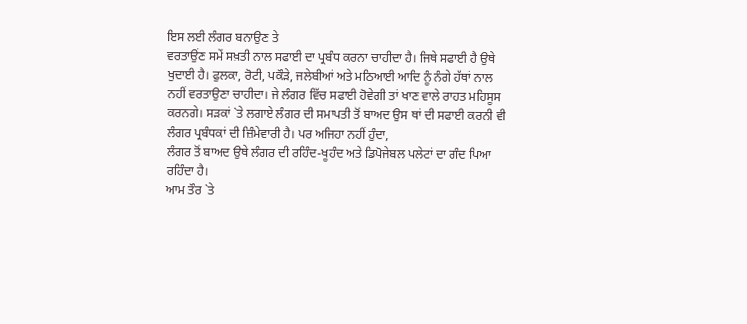ਇਸ ਲਈ ਲੰਗਰ ਬਨਾਉਣ ਤੇ
ਵਰਤਾਉਂਣ ਸਮੇਂ ਸਖ਼ਤੀ ਨਾਲ ਸਫਾਈ ਦਾ ਪ੍ਰਬੰਧ ਕਰਨਾ ਚਾਹੀਦਾ ਹੈ। ਜਿਥੇ ਸਫਾਈ ਹੈ ਉਥੇ
ਖੁਦਾਈ ਹੈ। ਫੁਲਕਾ, ਰੋਟੀ, ਪਕੌੜੇ, ਜਲੇਬੀਆਂ ਅਤੇ ਮਠਿਆਈ ਆਦਿ ਨੂੰ ਨੰਗੇ ਹੱਥਾਂ ਨਾਲ
ਨਹੀਂ ਵਰਤਾਉਣਾ ਚਾਹੀਦਾ। ਜੇ ਲੰਗਰ ਵਿੱਚ ਸਫਾਈ ਹੋਵੇਗੀ ਤਾਂ ਖਾਣ ਵਾਲੇ ਰਾਹਤ ਮਹਿਸੂਸ
ਕਰਨਗੇ। ਸੜਕਾਂ `ਤੇ ਲਗਾਏ ਲੰਗਰ ਦੀ ਸਮਾਪਤੀ ਤੋਂ ਬਾਅਦ ਉਸ ਥਾਂ ਦੀ ਸਫਾਈ ਕਰਨੀ ਵੀ
ਲੰਗਰ ਪ੍ਰਬੰਧਕਾਂ ਦੀ ਜ਼ਿੰਮੇਵਾਰੀ ਹੈ। ਪਰ ਅਜਿਹਾ ਨਹੀਂ ਹੁੰਦਾ,
ਲੰਗਰ ਤੋਂ ਬਾਅਦ ਉਥੇ ਲੰਗਰ ਦੀ ਰਹਿੰਦ-ਖੂਹੰਦ ਅਤੇ ਡਿਪੋਜੇਬਲ ਪਲੇਟਾਂ ਦਾ ਗੰਦ ਪਿਆ
ਰਹਿੰਦਾ ਹੈ।
ਆਮ ਤੌਰ `ਤੇ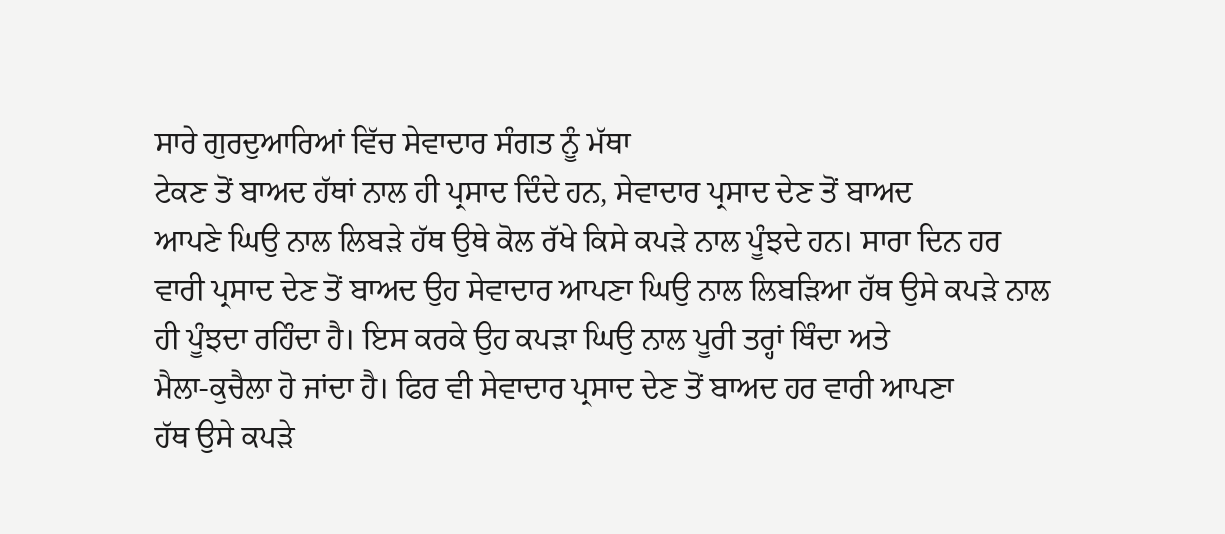ਸਾਰੇ ਗੁਰਦੁਆਰਿਆਂ ਵਿੱਚ ਸੇਵਾਦਾਰ ਸੰਗਤ ਨੂੰ ਮੱਥਾ
ਟੇਕਣ ਤੋਂ ਬਾਅਦ ਹੱਥਾਂ ਨਾਲ ਹੀ ਪ੍ਰਸਾਦ ਦਿੰਦੇ ਹਨ, ਸੇਵਾਦਾਰ ਪ੍ਰਸਾਦ ਦੇਣ ਤੋਂ ਬਾਅਦ
ਆਪਣੇ ਘਿਉ ਨਾਲ ਲਿਬੜੇ ਹੱਥ ਉਥੇ ਕੋਲ ਰੱਖੇ ਕਿਸੇ ਕਪੜੇ ਨਾਲ ਪੂੰਝਦੇ ਹਨ। ਸਾਰਾ ਦਿਨ ਹਰ
ਵਾਰੀ ਪ੍ਰਸਾਦ ਦੇਣ ਤੋਂ ਬਾਅਦ ਉਹ ਸੇਵਾਦਾਰ ਆਪਣਾ ਘਿਉ ਨਾਲ ਲਿਬੜਿਆ ਹੱਥ ਉਸੇ ਕਪੜੇ ਨਾਲ
ਹੀ ਪੂੰਝਦਾ ਰਹਿੰਦਾ ਹੈ। ਇਸ ਕਰਕੇ ਉਹ ਕਪੜਾ ਘਿਉ ਨਾਲ ਪੂਰੀ ਤਰ੍ਹਾਂ ਥਿੰਦਾ ਅਤੇ
ਮੈਲਾ-ਕੁਚੈਲਾ ਹੋ ਜਾਂਦਾ ਹੈ। ਫਿਰ ਵੀ ਸੇਵਾਦਾਰ ਪ੍ਰਸਾਦ ਦੇਣ ਤੋਂ ਬਾਅਦ ਹਰ ਵਾਰੀ ਆਪਣਾ
ਹੱਥ ਉਸੇ ਕਪੜੇ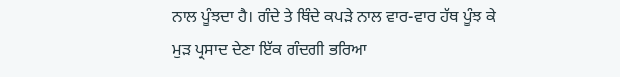ਨਾਲ ਪੂੰਝਦਾ ਹੈ। ਗੰਦੇ ਤੇ ਥਿੰਦੇ ਕਪੜੇ ਨਾਲ ਵਾਰ-ਵਾਰ ਹੱਥ ਪੂੰਝ ਕੇ
ਮੁੜ ਪ੍ਰਸਾਦ ਦੇਣਾ ਇੱਕ ਗੰਦਗੀ ਭਰਿਆ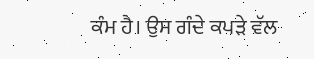ਕੰਮ ਹੈ। ਉਸ ਗੰਦੇ ਕਪੜੇ ਵੱਲ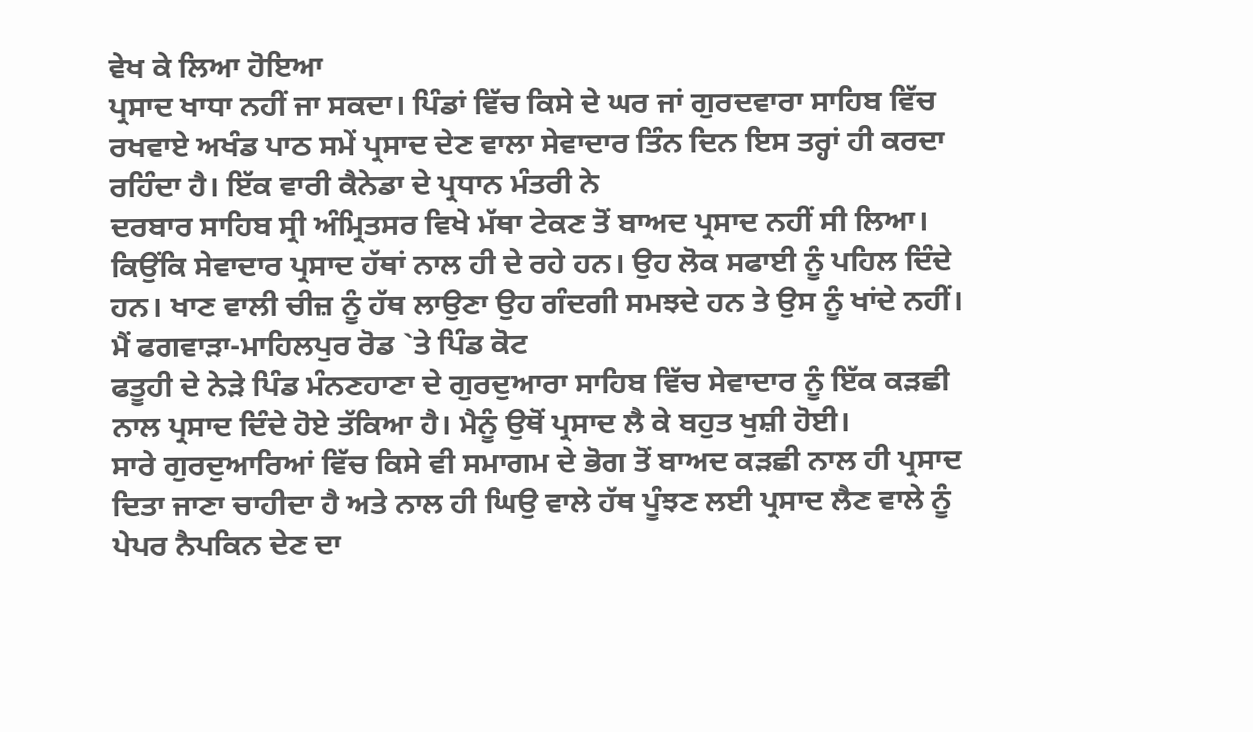ਵੇਖ ਕੇ ਲਿਆ ਹੋਇਆ
ਪ੍ਰਸਾਦ ਖਾਧਾ ਨਹੀਂ ਜਾ ਸਕਦਾ। ਪਿੰਡਾਂ ਵਿੱਚ ਕਿਸੇ ਦੇ ਘਰ ਜਾਂ ਗੁਰਦਵਾਰਾ ਸਾਹਿਬ ਵਿੱਚ
ਰਖਵਾਏ ਅਖੰਡ ਪਾਠ ਸਮੇਂ ਪ੍ਰਸਾਦ ਦੇਣ ਵਾਲਾ ਸੇਵਾਦਾਰ ਤਿੰਨ ਦਿਨ ਇਸ ਤਰ੍ਹਾਂ ਹੀ ਕਰਦਾ
ਰਹਿੰਦਾ ਹੈ। ਇੱਕ ਵਾਰੀ ਕੈਨੇਡਾ ਦੇ ਪ੍ਰਧਾਨ ਮੰਤਰੀ ਨੇ
ਦਰਬਾਰ ਸਾਹਿਬ ਸ੍ਰੀ ਅੰਮ੍ਰਿਤਸਰ ਵਿਖੇ ਮੱਥਾ ਟੇਕਣ ਤੋਂ ਬਾਅਦ ਪ੍ਰਸਾਦ ਨਹੀਂ ਸੀ ਲਿਆ।
ਕਿਉਂਕਿ ਸੇਵਾਦਾਰ ਪ੍ਰਸਾਦ ਹੱਥਾਂ ਨਾਲ ਹੀ ਦੇ ਰਹੇ ਹਨ। ਉਹ ਲੋਕ ਸਫਾਈ ਨੂੰ ਪਹਿਲ ਦਿੰਦੇ
ਹਨ। ਖਾਣ ਵਾਲੀ ਚੀਜ਼ ਨੂੰ ਹੱਥ ਲਾਉਣਾ ਉਹ ਗੰਦਗੀ ਸਮਝਦੇ ਹਨ ਤੇ ਉਸ ਨੂੰ ਖਾਂਦੇ ਨਹੀਂ।
ਮੈਂ ਫਗਵਾੜਾ-ਮਾਹਿਲਪੁਰ ਰੋਡ `ਤੇ ਪਿੰਡ ਕੋਟ
ਫਤੂਹੀ ਦੇ ਨੇੜੇ ਪਿੰਡ ਮੰਨਣਹਾਣਾ ਦੇ ਗੁਰਦੁਆਰਾ ਸਾਹਿਬ ਵਿੱਚ ਸੇਵਾਦਾਰ ਨੂੰ ਇੱਕ ਕੜਛੀ
ਨਾਲ ਪ੍ਰਸਾਦ ਦਿੰਦੇ ਹੋਏ ਤੱਕਿਆ ਹੈ। ਮੈਨੂੰ ਉਥੋਂ ਪ੍ਰਸਾਦ ਲੈ ਕੇ ਬਹੁਤ ਖੁਸ਼ੀ ਹੋਈ।
ਸਾਰੇ ਗੁਰਦੁਆਰਿਆਂ ਵਿੱਚ ਕਿਸੇ ਵੀ ਸਮਾਗਮ ਦੇ ਭੋਗ ਤੋਂ ਬਾਅਦ ਕੜਛੀ ਨਾਲ ਹੀ ਪ੍ਰਸਾਦ
ਦਿਤਾ ਜਾਣਾ ਚਾਹੀਦਾ ਹੈ ਅਤੇ ਨਾਲ ਹੀ ਘਿਉ ਵਾਲੇ ਹੱਥ ਪੂੰਝਣ ਲਈ ਪ੍ਰਸਾਦ ਲੈਣ ਵਾਲੇ ਨੂੰ
ਪੇਪਰ ਨੈਪਕਿਨ ਦੇਣ ਦਾ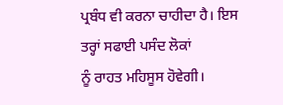ਪ੍ਰਬੰਧ ਵੀ ਕਰਨਾ ਚਾਹੀਦਾ ਹੈ। ਇਸ ਤਰ੍ਹਾਂ ਸਫਾਈ ਪਸੰਦ ਲੋਕਾਂ
ਨੂੰ ਰਾਹਤ ਮਹਿਸੂਸ ਹੋਵੇਗੀ।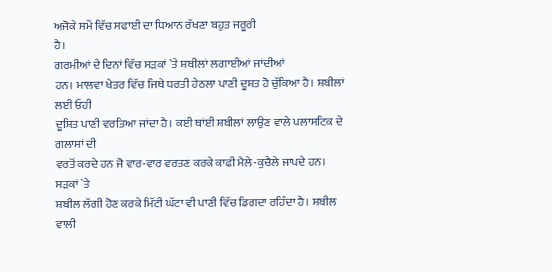ਅਜੋਕੇ ਸਮੇਂ ਵਿੱਚ ਸਫਾਈ ਦਾ ਧਿਆਨ ਰੱਖਣਾ ਬਹੁਤ ਜਰੂਰੀ
ਹੈ।
ਗਰਮੀਆਂ ਦੇ ਦਿਨਾਂ ਵਿੱਚ ਸੜਕਾਂ `ਤੇ ਸ਼ਬੀਲਾਂ ਲਗਾਈਆਂ ਜਾਂਦੀਆਂ
ਹਨ। ਮਾਲਵਾ ਖੇਤਰ ਵਿੱਚ ਜਿਥੇ ਧਰਤੀ ਹੇਠਲਾ ਪਾਣੀ ਦੂਸ਼ਤ ਹੋ ਚੁੱਕਿਆ ਹੈ। ਸ਼ਬੀਲਾਂ ਲਈ ਓਹੀ
ਦੂਸ਼ਿਤ ਪਾਣੀ ਵਰਤਿਆ ਜਾਂਦਾ ਹੈ। ਕਈ ਥਾਂਈ ਸ਼ਬੀਲਾਂ ਲਾਉਣ ਵਾਲੇ ਪਲਾਸਟਿਕ ਦੇ ਗਲਾਸਾਂ ਦੀ
ਵਰਤੋਂ ਕਰਦੇ ਹਨ ਜੋ ਵਾਰ-ਵਾਰ ਵਰਤਣ ਕਰਕੇ ਕਾਫੀ ਮੈਲੇ-ਕੁਚੈਲੇ ਜਾਪਦੇ ਹਨ। ਸੜਕਾਂ `ਤੇ
ਸ਼ਬੀਲ ਲੱਗੀ ਹੋਣ ਕਰਕੇ ਮਿੱਟੀ ਘੱਟਾ ਵੀ ਪਾਣੀ ਵਿੱਚ ਡਿਗਦਾ ਰਹਿੰਦਾ ਹੈ। ਸ਼ਬੀਲ ਵਾਲੀ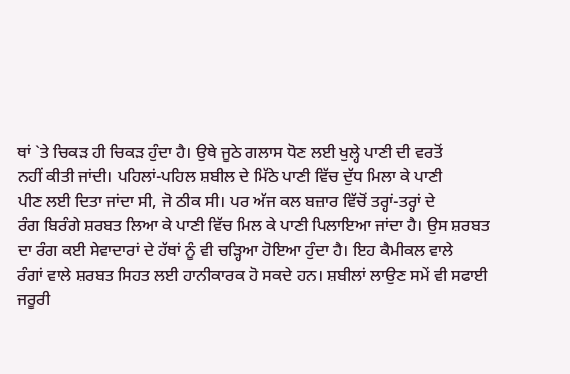ਥਾਂ `ਤੇ ਚਿਕੜ ਹੀ ਚਿਕੜ ਹੁੰਦਾ ਹੈ। ਉਥੇ ਜੂਠੇ ਗਲਾਸ ਧੋਣ ਲਈ ਖੁਲ੍ਹੇ ਪਾਣੀ ਦੀ ਵਰਤੋਂ
ਨਹੀਂ ਕੀਤੀ ਜਾਂਦੀ। ਪਹਿਲਾਂ-ਪਹਿਲ ਸ਼ਬੀਲ ਦੇ ਮਿੱਠੇ ਪਾਣੀ ਵਿੱਚ ਦੁੱਧ ਮਿਲਾ ਕੇ ਪਾਣੀ
ਪੀਣ ਲਈ ਦਿਤਾ ਜਾਂਦਾ ਸੀ, ਜੋ ਠੀਕ ਸੀ। ਪਰ ਅੱਜ ਕਲ ਬਜ਼ਾਰ ਵਿੱਚੋਂ ਤਰ੍ਹਾਂ-ਤਰ੍ਹਾਂ ਦੇ
ਰੰਗ ਬਿਰੰਗੇ ਸ਼ਰਬਤ ਲਿਆ ਕੇ ਪਾਣੀ ਵਿੱਚ ਮਿਲ ਕੇ ਪਾਣੀ ਪਿਲਾਇਆ ਜਾਂਦਾ ਹੈ। ਉਸ ਸ਼ਰਬਤ
ਦਾ ਰੰਗ ਕਈ ਸੇਵਾਦਾਰਾਂ ਦੇ ਹੱਥਾਂ ਨੂੰ ਵੀ ਚੜ੍ਹਿਆ ਹੋਇਆ ਹੁੰਦਾ ਹੈ। ਇਹ ਕੈਮੀਕਲ ਵਾਲੇ
ਰੰਗਾਂ ਵਾਲੇ ਸ਼ਰਬਤ ਸਿਹਤ ਲਈ ਹਾਨੀਕਾਰਕ ਹੋ ਸਕਦੇ ਹਨ। ਸ਼ਬੀਲਾਂ ਲਾਉਣ ਸਮੇਂ ਵੀ ਸਫਾਈ
ਜਰੂਰੀ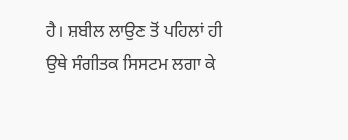ਹੈ। ਸ਼ਬੀਲ ਲਾਉਣ ਤੋਂ ਪਹਿਲਾਂ ਹੀ ਉਥੇ ਸੰਗੀਤਕ ਸਿਸਟਮ ਲਗਾ ਕੇ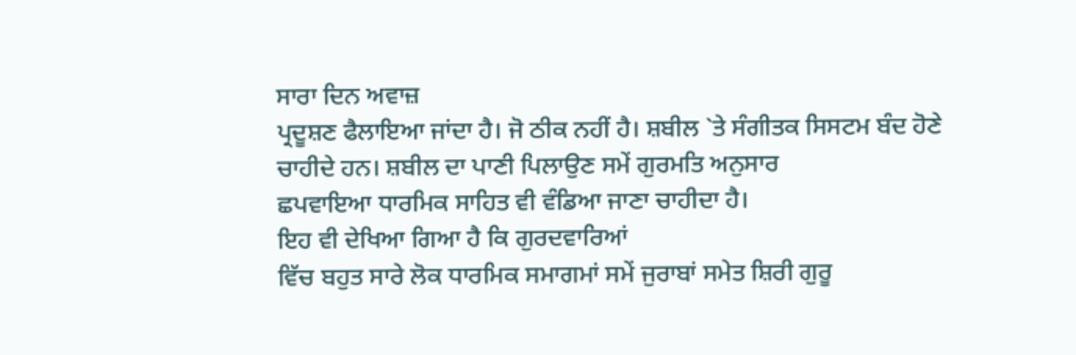ਸਾਰਾ ਦਿਨ ਅਵਾਜ਼
ਪ੍ਰਦੂਸ਼ਣ ਫੈਲਾਇਆ ਜਾਂਦਾ ਹੈ। ਜੋ ਠੀਕ ਨਹੀਂ ਹੈ। ਸ਼ਬੀਲ `ਤੇ ਸੰਗੀਤਕ ਸਿਸਟਮ ਬੰਦ ਹੋਣੇ
ਚਾਹੀਦੇ ਹਨ। ਸ਼ਬੀਲ ਦਾ ਪਾਣੀ ਪਿਲਾਉਣ ਸਮੇਂ ਗੁਰਮਤਿ ਅਨੁਸਾਰ
ਛਪਵਾਇਆ ਧਾਰਮਿਕ ਸਾਹਿਤ ਵੀ ਵੰਡਿਆ ਜਾਣਾ ਚਾਹੀਦਾ ਹੈ।
ਇਹ ਵੀ ਦੇਖਿਆ ਗਿਆ ਹੈ ਕਿ ਗੁਰਦਵਾਰਿਆਂ
ਵਿੱਚ ਬਹੁਤ ਸਾਰੇ ਲੋਕ ਧਾਰਮਿਕ ਸਮਾਗਮਾਂ ਸਮੇਂ ਜੁਰਾਬਾਂ ਸਮੇਤ ਸ਼ਿਰੀ ਗੁਰੂ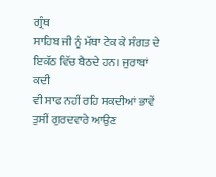ਗ੍ਰੰਥ
ਸਾਹਿਬ ਜੀ ਨੂੰ ਮੱਥਾ ਟੇਕ ਕੇ ਸੰਗਤ ਦੇ ਇਕੱਠ ਵਿੱਚ ਬੈਠਦੇ ਹਨ। ਜੁਰਾਬਾਂ ਕਦੀ
ਵੀ ਸਾਫ ਨਹੀਂ ਰਹਿ ਸਕਦੀਆਂ ਭਾਵੇਂ ਤੁਸੀਂ ਗੁਰਦਵਾਰੇ ਆਉਣ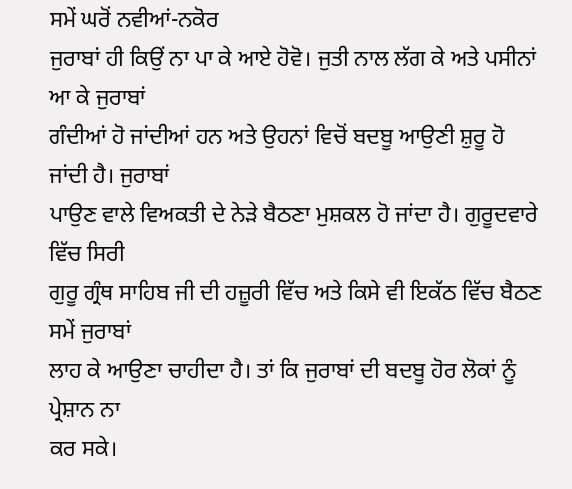ਸਮੇਂ ਘਰੋਂ ਨਵੀਆਂ-ਨਕੋਰ
ਜੁਰਾਬਾਂ ਹੀ ਕਿਉਂ ਨਾ ਪਾ ਕੇ ਆਏ ਹੋਵੋ। ਜੁਤੀ ਨਾਲ ਲੱਗ ਕੇ ਅਤੇ ਪਸੀਨਾਂ ਆ ਕੇ ਜੁਰਾਬਾਂ
ਗੰਦੀਆਂ ਹੋ ਜਾਂਦੀਆਂ ਹਨ ਅਤੇ ਉਹਨਾਂ ਵਿਚੋਂ ਬਦਬੂ ਆਉਣੀ ਸ਼ੁਰੂ ਹੋ ਜਾਂਦੀ ਹੈ। ਜੁਰਾਬਾਂ
ਪਾਉਣ ਵਾਲੇ ਵਿਅਕਤੀ ਦੇ ਨੇੜੇ ਬੈਠਣਾ ਮੁਸ਼ਕਲ ਹੋ ਜਾਂਦਾ ਹੈ। ਗੁਰੂਦਵਾਰੇ ਵਿੱਚ ਸਿਰੀ
ਗੁਰੂ ਗ੍ਰੰਥ ਸਾਹਿਬ ਜੀ ਦੀ ਹਜ਼ੂਰੀ ਵਿੱਚ ਅਤੇ ਕਿਸੇ ਵੀ ਇਕੱਠ ਵਿੱਚ ਬੈਠਣ ਸਮੇਂ ਜੁਰਾਬਾਂ
ਲਾਹ ਕੇ ਆਉਣਾ ਚਾਹੀਦਾ ਹੈ। ਤਾਂ ਕਿ ਜੁਰਾਬਾਂ ਦੀ ਬਦਬੂ ਹੋਰ ਲੋਕਾਂ ਨੂੰ ਪ੍ਰੇਸ਼ਾਨ ਨਾ
ਕਰ ਸਕੇ।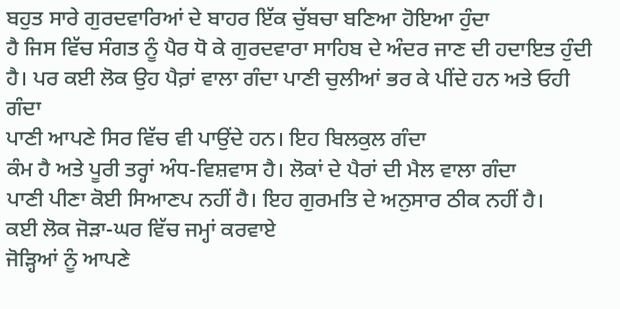ਬਹੁਤ ਸਾਰੇ ਗੁਰਦਵਾਰਿਆਂ ਦੇ ਬਾਹਰ ਇੱਕ ਚੁੱਬਚਾ ਬਣਿਆ ਹੋਇਆ ਹੁੰਦਾ
ਹੈ ਜਿਸ ਵਿੱਚ ਸੰਗਤ ਨੂੰ ਪੈਰ ਧੋ ਕੇ ਗੁਰਦਵਾਰਾ ਸਾਹਿਬ ਦੇ ਅੰਦਰ ਜਾਣ ਦੀ ਹਦਾਇਤ ਹੁੰਦੀ
ਹੈ। ਪਰ ਕਈ ਲੋਕ ਉਹ ਪੈਰ਼ਾਂ ਵਾਲਾ ਗੰਦਾ ਪਾਣੀ ਚੁਲੀਆਂ ਭਰ ਕੇ ਪੀਂਦੇ ਹਨ ਅਤੇ ਓਹੀ ਗੰਦਾ
ਪਾਣੀ ਆਪਣੇ ਸਿਰ ਵਿੱਚ ਵੀ ਪਾਉਂਦੇ ਹਨ। ਇਹ ਬਿਲਕੁਲ ਗੰਦਾ
ਕੰਮ ਹੈ ਅਤੇ ਪੂਰੀ ਤਰ੍ਹਾਂ ਅੰਧ-ਵਿਸ਼ਵਾਸ ਹੈ। ਲੋਕਾਂ ਦੇ ਪੈਰਾਂ ਦੀ ਮੈਲ ਵਾਲਾ ਗੰਦਾ
ਪਾਣੀ ਪੀਣਾ ਕੋਈ ਸਿਆਣਪ ਨਹੀਂ ਹੈ। ਇਹ ਗੁਰਮਤਿ ਦੇ ਅਨੁਸਾਰ ਠੀਕ ਨਹੀਂ ਹੈ।
ਕਈ ਲੋਕ ਜੋੜਾ-ਘਰ ਵਿੱਚ ਜਮ੍ਹਾਂ ਕਰਵਾਏ
ਜੋੜ੍ਹਿਆਂ ਨੂੰ ਆਪਣੇ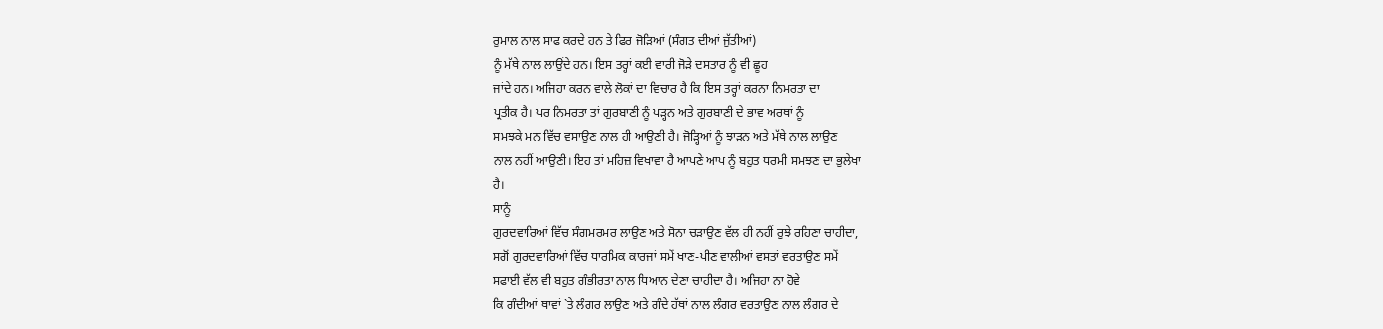ਰੁਮਾਲ ਨਾਲ ਸਾਫ ਕਰਦੇ ਹਨ ਤੇ ਫਿਰ ਜੋੜਿਆਂ (ਸੰਗਤ ਦੀਆਂ ਜੁੱਤੀਆਂ)
ਨੂੰ ਮੱਥੇ ਨਾਲ ਲਾਉਂਦੇ ਹਨ। ਇਸ ਤਰ੍ਹਾਂ ਕਈ ਵਾਰੀ ਜੋੜੇ ਦਸਤਾਰ ਨੂੰ ਵੀ ਛੂਹ
ਜਾਂਦੇ ਹਨ। ਅਜਿਹਾ ਕਰਨ ਵਾਲੇ ਲੋਕਾਂ ਦਾ ਵਿਚਾਰ ਹੈ ਕਿ ਇਸ ਤਰ੍ਹਾਂ ਕਰਨਾ ਨਿਮਰਤਾ ਦਾ
ਪ੍ਰਤੀਕ ਹੈ। ਪਰ ਨਿਮਰਤਾ ਤਾਂ ਗੁਰਬਾਣੀ ਨੂੰ ਪੜ੍ਹਨ ਅਤੇ ਗੁਰਬਾਣੀ ਦੇ ਭਾਵ ਅਰਥਾਂ ਨੂੰ
ਸਮਝਕੇ ਮਨ ਵਿੱਚ ਵਸਾਉਣ ਨਾਲ ਹੀ ਆਉਣੀ ਹੈ। ਜੋੜ੍ਹਿਆਂ ਨੂੰ ਝਾੜਨ ਅਤੇ ਮੱਥੇ ਨਾਲ ਲਾਉਣ
ਨਾਲ ਨਹੀਂ ਆਉਣੀ। ਇਹ ਤਾਂ ਮਹਿਜ਼ ਵਿਖਾਵਾ ਹੈ ਆਪਣੇ ਆਪ ਨੂੰ ਬਹੁਤ ਧਰਮੀ ਸਮਝਣ ਦਾ ਭੁਲੇਖਾ
ਹੈ।
ਸਾਨੂੰ
ਗੁਰਦਵਾਰਿਆਂ ਵਿੱਚ ਸੰਗਮਰਮਰ ਲਾਉਣ ਅਤੇ ਸੋਨਾ ਚੜਾਉਣ ਵੱਲ ਹੀ ਨਹੀਂ ਰੁਝੇ ਰਹਿਣਾ ਚਾਹੀਦਾ,
ਸਗੋਂ ਗੁਰਦਵਾਰਿਆਂ ਵਿੱਚ ਧਾਰਮਿਕ ਕਾਰਜਾਂ ਸਮੇਂ ਖਾਣ-ਪੀਣ ਵਾਲੀਆਂ ਵਸਤਾਂ ਵਰਤਾਉਣ ਸਮੇਂ
ਸਫਾਈ ਵੱਲ ਵੀ ਬਹੁਤ ਗੰਭੀਰਤਾ ਨਾਲ ਧਿਆਨ ਦੇਣਾ ਚਾਹੀਦਾ ਹੈ। ਅਜਿਹਾ ਨਾ ਹੋਵੇ
ਕਿ ਗੰਦੀਆਂ ਥਾਵਾਂ `ਤੇ ਲੰਗਰ ਲਾਉਣ ਅਤੇ ਗੰਦੇ ਹੱਥਾਂ ਨਾਲ ਲੰਗਰ ਵਰਤਾਉਣ ਨਾਲ ਲੰਗਰ ਦੇ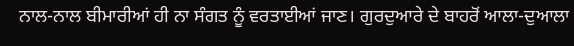ਨਾਲ-ਨਾਲ ਬੀਮਾਰੀਆਂ ਹੀ ਨਾ ਸੰਗਤ ਨੂੰ ਵਰਤਾਈਆਂ ਜਾਣ। ਗੁਰਦੁਆਰੇ ਦੇ ਬਾਹਰੋਂ ਆਲਾ-ਦੁਆਲਾ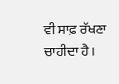ਵੀ ਸਾਫ਼ ਰੱਖਣਾ ਚਾਹੀਦਾ ਹੈ।